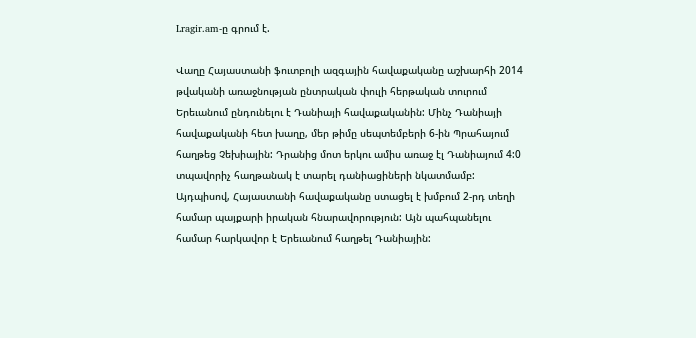Lragir.am-ը գրում է.

Վաղը Հայաստանի ֆուտբոլի ազգային հավաքականը աշխարհի 2014 թվականի առաջնության ընտրական փուլի հերթական տուրում Երեւանում ընդունելու է Դանիայի հավաքականին: Մինչ Դանիայի հավաքականի հետ խաղը, մեր թիմը սեպտեմբերի 6-ին Պրահայում հաղթեց Չեխիային: Դրանից մոտ երկու ամիս առաջ էլ Դանիայում 4:0 տպավորիչ հաղթանակ է տարել դանիացիների նկատմամբ: Այդպիսով, Հայաստանի հավաքականը ստացել է խմբում 2-րդ տեղի համար պայքարի իրական հնարավորություն: Այն պահպանելու  համար հարկավոր է Երեւանում հաղթել Դանիային: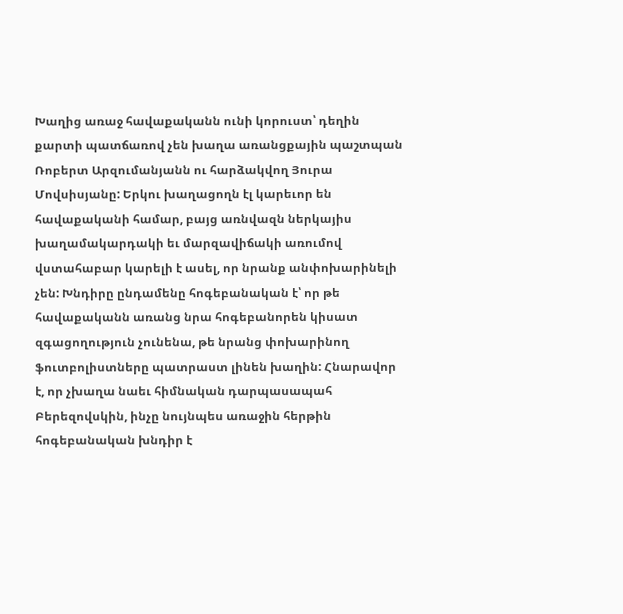Խաղից առաջ հավաքականն ունի կորուստ՝ դեղին քարտի պատճառով չեն խաղա առանցքային պաշտպան Ռոբերտ Արզումանյանն ու հարձակվող Յուրա Մովսիսյանը: Երկու խաղացողն էլ կարեւոր են հավաքականի համար, բայց առնվազն ներկայիս խաղամակարդակի եւ մարզավիճակի առումով վստահաբար կարելի է ասել, որ նրանք անփոխարինելի չեն: Խնդիրը ընդամենը հոգեբանական է՝ որ թե հավաքականն առանց նրա հոգեբանորեն կիսատ զգացողություն չունենա, թե նրանց փոխարինող ֆուտբոլիստները պատրաստ լինեն խաղին: Հնարավոր է, որ չխաղա նաեւ հիմնական դարպասապահ Բերեզովսկին, ինչը նույնպես առաջին հերթին հոգեբանական խնդիր է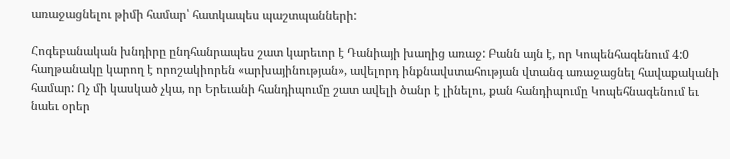առաջացնելու թիմի համար՝ հատկապես պաշտպանների:

Հոգեբանական խնդիրը ընդհանրապես շատ կարեւոր է Դանիայի խաղից առաջ: Բանն այն է, որ Կոպենհագենում 4:0 հաղթանակը կարող է որոշակիորեն «արխայինության», ավելորդ ինքնավստահության վտանգ առաջացնել հավաքականի համար: Ոչ մի կասկած չկա, որ Երեւանի հանդիպումը շատ ավելի ծանր է լինելու, քան հանդիպումը Կոպեհնագենում եւ նաեւ օրեր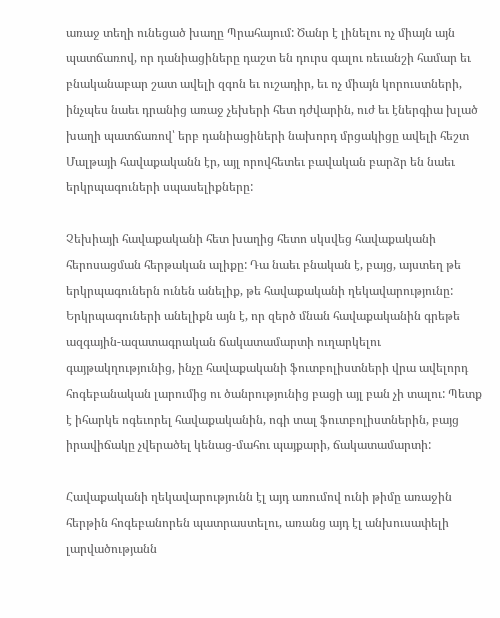առաջ տեղի ունեցած խաղը Պրահայում: Ծանր է լինելու ոչ միայն այն պատճառով, որ դանիացիները դաշտ են դուրս գալու ռեւանշի համար եւ բնականաբար շատ ավելի զգոն եւ ուշադիր, եւ ոչ միայն կորուստների, ինչպես նաեւ դրանից առաջ չեխերի հետ դժվարին, ուժ եւ էներգիա խլած խաղի պատճառով՝ երբ դանիացիների նախորդ մրցակիցը ավելի հեշտ Մալթայի հավաքականն էր, այլ որովհետեւ բավական բարձր են նաեւ երկրպագուների սպասելիքները:

Չեխիայի հավաքականի հետ խաղից հետո սկսվեց հավաքականի հերոսացման հերթական ալիքը: Դա նաեւ բնական է, բայց, այստեղ թե երկրպագուներն ունեն անելիք, թե հավաքականի ղեկավարությունը: Երկրպագուների անելիքն այն է, որ զերծ մնան հավաքականին գրեթե ազգային-ազատագրական ճակատամարտի ուղարկելու գայթակղությունից, ինչը հավաքականի ֆուտբոլիստների վրա ավելորդ հոգեբանական լարումից ու ծանրությունից բացի այլ բան չի տալու: Պետք է իհարկե ոգեւորել հավաքականին, ոգի տալ ֆուտբոլիստներին, բայց իրավիճակը չվերածել կենաց-մահու պայքարի, ճակատամարտի:

Հավաքականի ղեկավարությունն էլ այդ առումով ունի թիմը առաջին հերթին հոգեբանորեն պատրաստելու, առանց այդ էլ անխուսափելի լարվածությանն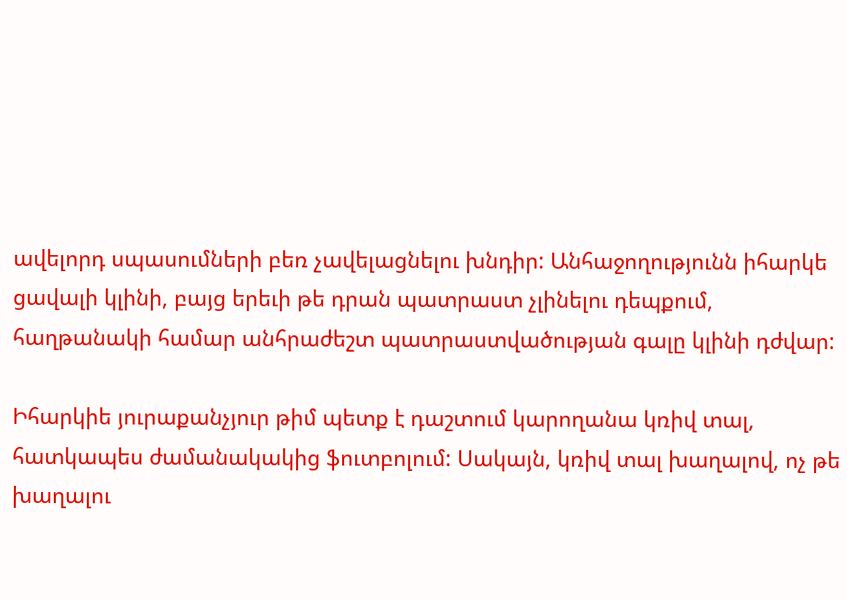ավելորդ սպասումների բեռ չավելացնելու խնդիր: Անհաջողությունն իհարկե ցավալի կլինի, բայց երեւի թե դրան պատրաստ չլինելու դեպքում, հաղթանակի համար անհրաժեշտ պատրաստվածության գալը կլինի դժվար:

Իհարկիե յուրաքանչյուր թիմ պետք է դաշտում կարողանա կռիվ տալ, հատկապես ժամանակակից ֆուտբոլում: Սակայն, կռիվ տալ խաղալով, ոչ թե խաղալու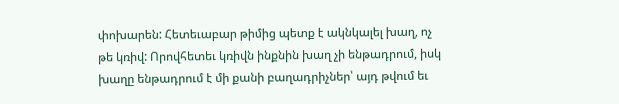փոխարեն: Հետեւաբար թիմից պետք է ակնկալել խաղ, ոչ թե կռիվ: Որովհետեւ կռիվն ինքնին խաղ չի ենթադրում, իսկ խաղը ենթադրում է մի քանի բաղադրիչներ՝ այդ թվում եւ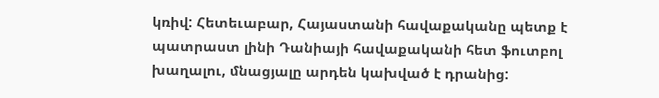կռիվ: Հետեւաբար, Հայաստանի հավաքականը պետք է պատրաստ լինի Դանիայի հավաքականի հետ ֆուտբոլ խաղալու, մնացյալը արդեն կախված է դրանից: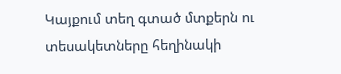Կայքում տեղ գտած մտքերն ու տեսակետները հեղինակի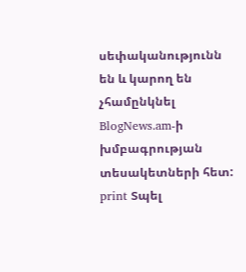սեփականությունն են և կարող են չհամընկնել BlogNews.am-ի խմբագրության տեսակետների հետ:
print Տպել